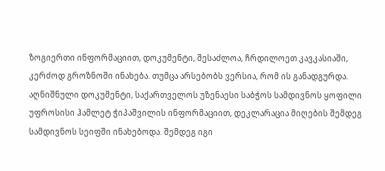ზოგიერთი ინფორმაციით, დოკუმენტი, შესაძლოა, ჩრდილოეთ კავკასიაში, კერძოდ გროზნოში ინახება. თუმცა არსებობს ვერსია, რომ ის განადგურდა.
აღნიშნული დოკუმენტი, საქართველოს უზენაესი საბჭოს სამდივნოს ყოფილი უფროსისი ჰამლეტ ჭიპაშვილის ინფორმაციით, დეკლარაცია მიღების შემდეგ სამდივნოს სეიფში ინახებოდა. შემდეგ იგი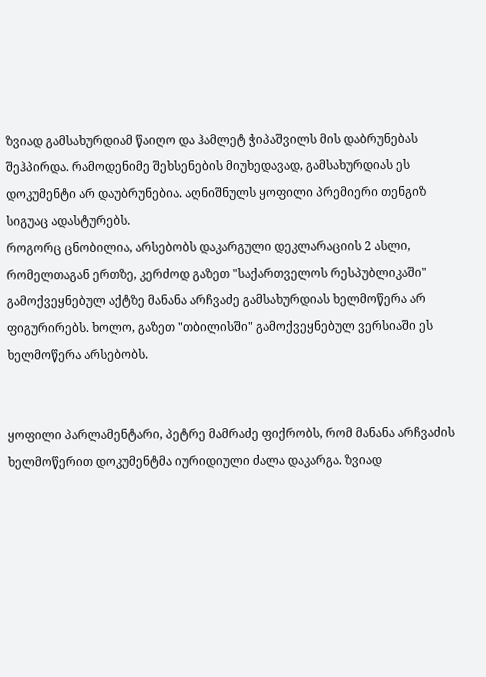ზვიად გამსახურდიამ წაიღო და ჰამლეტ ჭიპაშვილს მის დაბრუნებას შეჰპირდა. რამოდენიმე შეხსენების მიუხედავად, გამსახურდიას ეს დოკუმენტი არ დაუბრუნებია. აღნიშნულს ყოფილი პრემიერი თენგიზ სიგუაც ადასტურებს.
როგორც ცნობილია, არსებობს დაკარგული დეკლარაციის 2 ასლი, რომელთაგან ერთზე, კერძოდ გაზეთ "საქართველოს რესპუბლიკაში" გამოქვეყნებულ აქტზე მანანა არჩვაძე გამსახურდიას ხელმოწერა არ ფიგურირებს. ხოლო, გაზეთ "თბილისში" გამოქვეყნებულ ვერსიაში ეს ხელმოწერა არსებობს.


ყოფილი პარლამენტარი, პეტრე მამრაძე ფიქრობს, რომ მანანა არჩვაძის ხელმოწერით დოკუმენტმა იურიდიული ძალა დაკარგა. ზვიად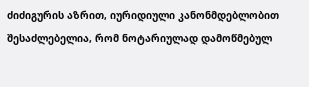ძიძიგურის აზრით, იურიდიული კანონმდებლობით შესაძლებელია, რომ ნოტარიულად დამოწმებულ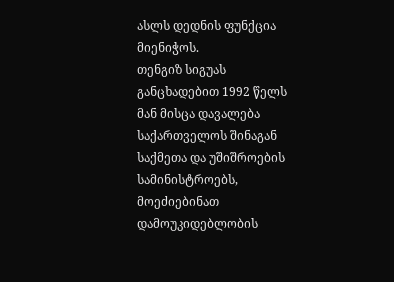ასლს დედნის ფუნქცია მიენიჭოს.
თენგიზ სიგუას განცხადებით 1992 წელს მან მისცა დავალება საქართველოს შინაგან საქმეთა და უშიშროების სამინისტროებს, მოეძიებინათ დამოუკიდებლობის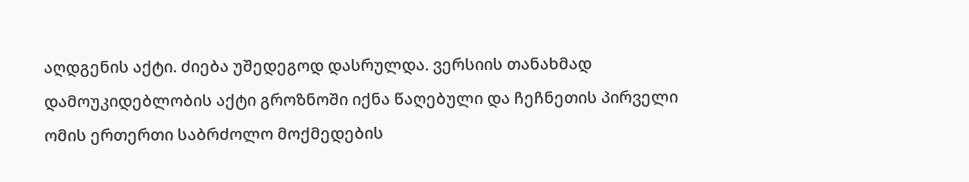აღდგენის აქტი. ძიება უშედეგოდ დასრულდა. ვერსიის თანახმად დამოუკიდებლობის აქტი გროზნოში იქნა წაღებული და ჩეჩნეთის პირველი ომის ერთერთი საბრძოლო მოქმედების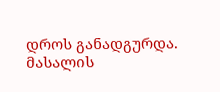დროს განადგურდა.
მასალის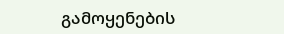გამოყენების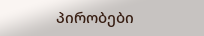პირობები